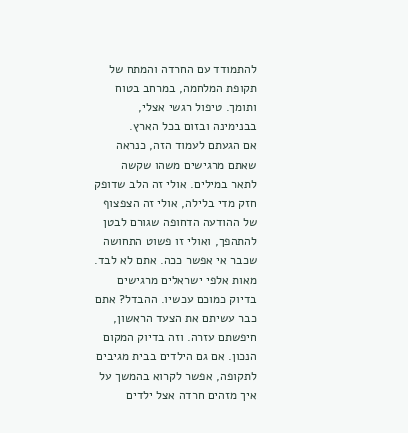להתמודד עם החרדה והמתח של תקופת המלחמה, במרחב בטוח ותומך. טיפול רגשי אצלי, בבנימינה ובזום בכל הארץ.
אם הגעתם לעמוד הזה, כנראה שאתם מרגישים משהו שקשה לתאר במילים. אולי זה הלב שדופק חזק מדי בלילה, אולי זה הצפצוף של ההודעה הדחופה שגורם לבטן להתהפך, ואולי זו פשוט התחושה שכבר אי אפשר ככה. אתם לא לבד. מאות אלפי ישראלים מרגישים בדיוק כמוכם עכשיו. ההבדל? אתם כבר עשיתם את הצעד הראשון, חיפשתם עזרה. וזה בדיוק המקום הנכון. אם גם הילדים בבית מגיבים לתקופה, אפשר לקרוא בהמשך על איך מזהים חרדה אצל ילדים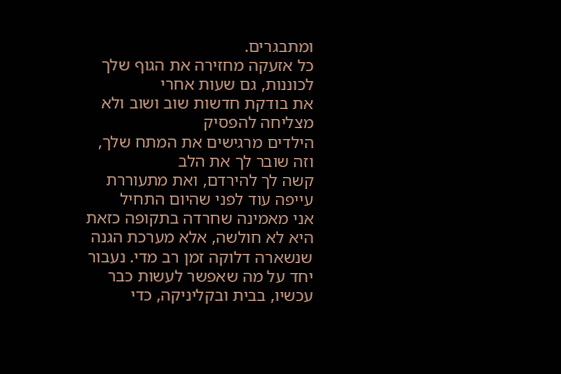ומתבגרים.
כל אזעקה מחזירה את הגוף שלך לכוננות, גם שעות אחרי
את בודקת חדשות שוב ושוב ולא מצליחה להפסיק
הילדים מרגישים את המתח שלך, וזה שובר לך את הלב
קשה לך להירדם, ואת מתעוררת עייפה עוד לפני שהיום התחיל
אני מאמינה שחרדה בתקופה כזאת היא לא חולשה, אלא מערכת הגנה שנשארה דלוקה זמן רב מדי. נעבור יחד על מה שאפשר לעשות כבר עכשיו, בבית ובקליניקה, כדי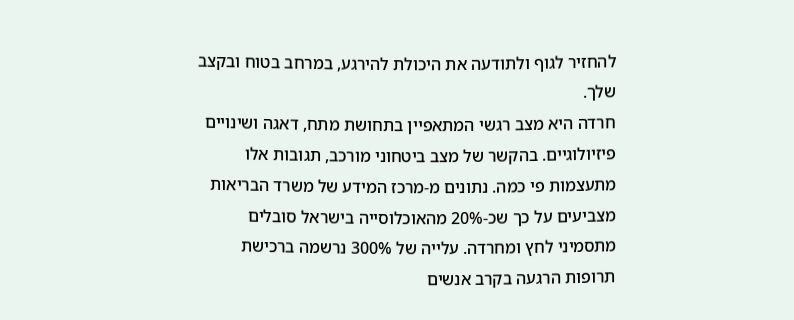להחזיר לגוף ולתודעה את היכולת להירגע, במרחב בטוח ובקצב שלך.
חרדה היא מצב רגשי המתאפיין בתחושת מתח, דאגה ושינויים פיזיולוגיים. בהקשר של מצב ביטחוני מורכב, תגובות אלו מתעצמות פי כמה. נתונים מ-מרכז המידע של משרד הבריאות מצביעים על כך שכ-20% מהאוכלוסייה בישראל סובלים מתסמיני לחץ ומחרדה. עלייה של 300% נרשמה ברכישת תרופות הרגעה בקרב אנשים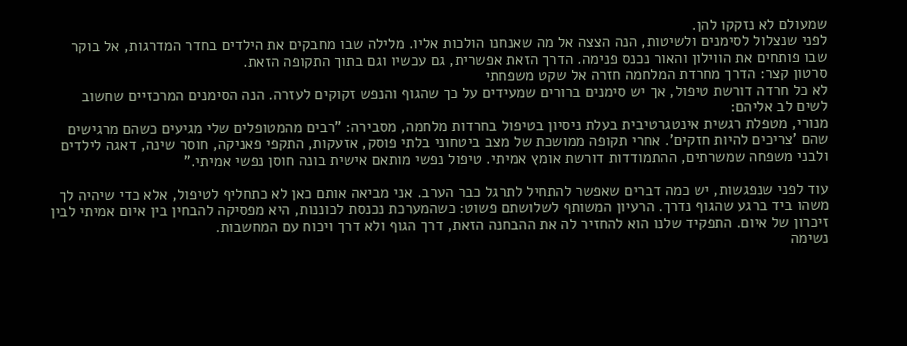שמעולם לא נזקקו להן.
לפני שנצלול לסימנים ולשיטות, הנה הצצה אל מה שאנחנו הולכות אליו. מלילה שבו מחבקים את הילדים בחדר המדרגות, אל בוקר שבו פותחים את הווילון והאור נכנס פנימה. הדרך הזאת אפשרית, גם עכשיו וגם בתוך התקופה הזאת.
סרטון קצר: הדרך מחרדת המלחמה חזרה אל שקט משפחתי
לא כל חרדה דורשת טיפול, אך יש סימנים ברורים שמעידים על כך שהגוף והנפש זקוקים לעזרה. הנה הסימנים המרכזיים שחשוב לשים לב אליהם:
מנורי, מטפלת רגשית אינטגרטיבית בעלת ניסיון בטיפול בחרדות מלחמה, מסבירה: "רבים מהמטופלים שלי מגיעים כשהם מרגישים שהם 'צריכים להיות חזקים'. אחרי תקופה ממושכת של מצב ביטחוני בלתי פוסק, אזעקות, התקפי פאניקה, חוסר שינה, דאגה לילדים ולבני משפחה שמשרתים, ההתמודדות דורשת אומץ אמיתי. טיפול נפשי מותאם אישית בונה חוסן נפשי אמיתי."

עוד לפני שנפגשות, יש כמה דברים שאפשר להתחיל לתרגל כבר הערב. אני מביאה אותם כאן לא כתחליף לטיפול, אלא כדי שיהיה לך משהו ביד ברגע שהגוף נדרך. הרעיון המשותף לשלושתם פשוט: כשהמערכת נכנסת לכוננות, היא מפסיקה להבחין בין איום אמיתי לבין זיכרון של איום. התפקיד שלנו הוא להחזיר לה את ההבחנה הזאת, דרך הגוף ולא דרך ויכוח עם המחשבות.
נשימה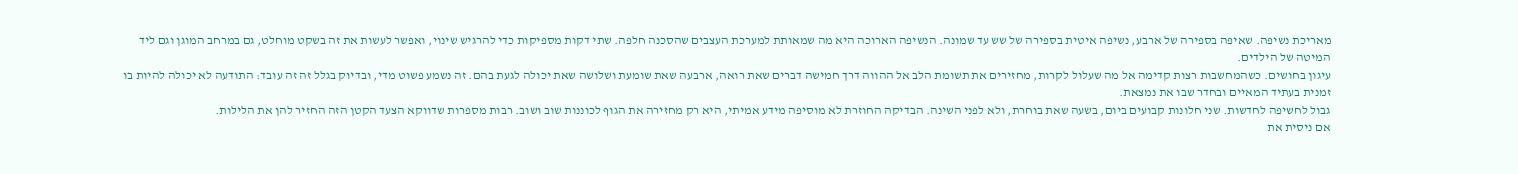מאריכת נשיפה. שאיפה בספירה של ארבע, נשיפה איטית בספירה של שש עד שמונה. הנשיפה הארוכה היא מה שמאותת למערכת העצבים שהסכנה חלפה. שתי דקות מספיקות כדי להרגיש שינוי, ואפשר לעשות את זה בשקט מוחלט, גם במרחב המוגן וגם ליד המיטה של הילדים.
עיגון בחושים. כשהמחשבות רצות קדימה אל מה שעלול לקרות, מחזירים את תשומת הלב אל ההווה דרך חמישה דברים שאת רואה, ארבעה שאת שומעת ושלושה שאת יכולה לגעת בהם. זה נשמע פשוט מדי, ובדיוק בגלל זה זה עובד: התודעה לא יכולה להיות בו זמנית בעתיד המאיים ובחדר שבו את נמצאת.
גבול לחשיפה לחדשות. שני חלונות קבועים ביום, בשעה שאת בוחרת, ולא לפני השינה. הבדיקה החוזרת לא מוסיפה מידע אמיתי, היא רק מחזירה את הגוף לכוננות שוב ושוב. רבות מספרות שדווקא הצעד הקטן הזה החזיר להן את הלילות.
אם ניסית את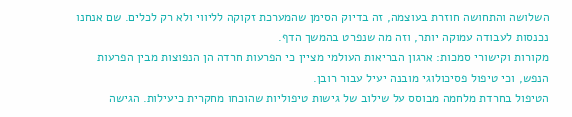השלושה והתחושה חוזרת בעוצמה, זה בדיוק הסימן שהמערכת זקוקה לליווי ולא רק לכלים. שם אנחנו נכנסות לעבודה עמוקה יותר, וזה מה שנפרט בהמשך הדף.
מקורות וקישורי סמכות: ארגון הבריאות העולמי מציין כי הפרעות חרדה הן הנפוצות מבין הפרעות הנפש, וכי טיפול פסיכולוגי מובנה יעיל עבור רובן.
הטיפול בחרדת מלחמה מבוסס על שילוב של גישות טיפוליות שהוכחו מחקרית כיעילות. הגישה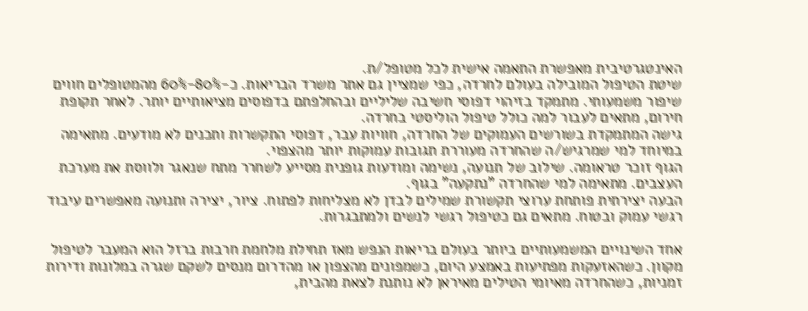האינטגרטיבית מאפשרת התאמה אישית לכל מטופל/ת.
שיטת הטיפול המובילה בעולם לחרדה, כפי שמציין גם אתר משרד הבריאות. כ-80%-60% מהמטופלים חווים שיפור משמעותי. מתמקד בזיהוי דפוסי חשיבה שליליים ובהחלפתם בדפוסים מציאותיים יותר. לאחר תקופת חירום, מתאים לעבור למה כולל טיפול הוליסטי בחרדה.
גישה המתמקדת בשורשים העמוקים של החרדה, חוויות עבר, דפוסי התקשרות ותכנים לא מודעים. מתאימה במיוחד למי שמרגיש/ה שהחרדה מעוררת תגובות עמוקות יותר מהצפוי.
הגוף זוכר טראומה. שילוב של תנועה, נשימה ומודעות גופנית מסייע לשחרר מתח שנאגר ולווסת את מערכת העצבים. מתאימה למי שהחרדה "נתקעה" בגוף.
הבעה יצירתית פותחת ערוצי תקשורת שמילים לבדן לא מצליחות לפתוח. ציור, יצירה ותנועה מאפשרים עיבוד רגשי עמוק ובטוח. מתאים גם כטיפול רגשי לנשים ולמתבגרות.

אחד השינויים המשמעותיים ביותר בעולם בריאות הנפש מאז תחילת מלחמת חרבות ברזל הוא המעבר לטיפול מקוון. כשהאזעקות מפתיעות באמצע היום, כשמפונים מהצפון או מהדרום מנסים לשקם שגרה במלונות ודירות זמניות, כשהחרדה מאיומי הטילים מאיראן לא נותנת לצאת מהבית,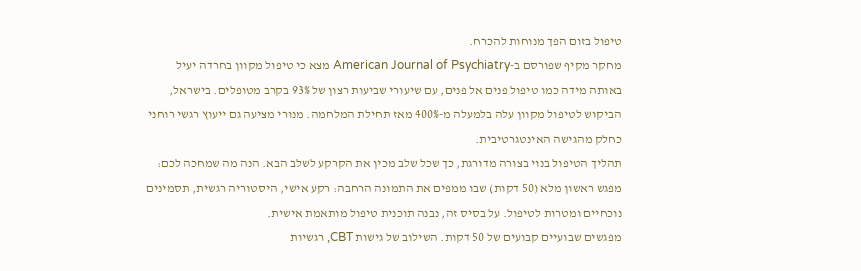טיפול בזום הפך מנוחות להכרח.
מחקר מקיף שפורסם ב-American Journal of Psychiatry מצא כי טיפול מקוון בחרדה יעיל באותה מידה כמו טיפול פנים אל פנים, עם שיעורי שביעות רצון של 93% בקרב מטופלים. בישראל, הביקוש לטיפול מקוון עלה בלמעלה מ-400% מאז תחילת המלחמה. מנורי מציעה גם ייעוץ רגשי רוחני כחלק מהגישה האינטגרטיבית.
תהליך הטיפול בנוי בצורה מדורגת, כך שכל שלב מכין את הקרקע לשלב הבא. הנה מה שמחכה לכם:
מפגש ראשון מלא (50 דקות) שבו ממפים את התמונה הרחבה: רקע אישי, היסטוריה רגשית, תסמינים נוכחיים ומטרות לטיפול. על בסיס זה, נבנה תוכנית טיפול מותאמת אישית.
מפגשים שבועיים קבועים של 50 דקות. השילוב של גישות CBT, רגשיות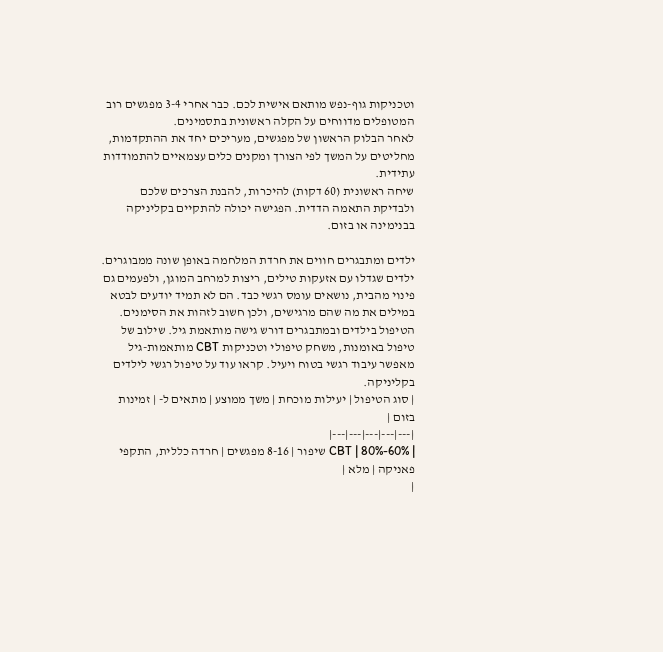וטכניקות גוף-נפש מותאם אישית לכם. כבר אחרי 3-4 מפגשים רוב המטופלים מדווחים על הקלה ראשונית בתסמינים.
לאחר הבלוק הראשון של מפגשים, מעריכים יחד את ההתקדמות, מחליטים על המשך לפי הצורך ומקנים כלים עצמאיים להתמודדות עתידית.
שיחה ראשונית (60 דקות) להיכרות, להבנת הצרכים שלכם ולבדיקת התאמה הדדית. הפגישה יכולה להתקיים בקליניקה בבנימינה או בזום.

ילדים ומתבגרים חווים את חרדת המלחמה באופן שונה ממבוגרים. ילדים שגדלו עם אזעקות טילים, ריצות למרחב המוגן, ולפעמים גם פינוי מהבית, נושאים עומס רגשי כבד. הם לא תמיד יודעים לבטא במילים את מה שהם מרגישים, ולכן חשוב לזהות את הסימנים.
הטיפול בילדים ובמתבגרים דורש גישה מותאמת גיל. שילוב של טיפול באומנות, משחק טיפולי וטכניקות CBT מותאמות-גיל מאפשר עיבוד רגשי בטוח ויעיל. קראו עוד על טיפול רגשי לילדים בקליניקה.
| סוג הטיפול | יעילות מוכחת | משך ממוצע | מתאים ל- | זמינות בזום |
|---|---|---|---|---|
| CBT | 80%-60% שיפור | 8-16 מפגשים | חרדה כללית, התקפי פאניקה | מלא |
|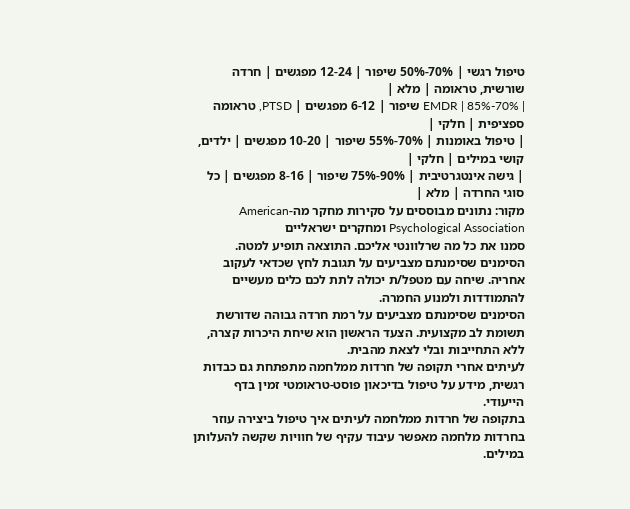טיפול רגשי | 70%-50% שיפור | 12-24 מפגשים | חרדה שורשית, טראומה | מלא |
| EMDR | 85%-70% שיפור | 6-12 מפגשים | PTSD, טראומה ספציפית | חלקי |
| טיפול באומנות | 70%-55% שיפור | 10-20 מפגשים | ילדים, קושי במילים | חלקי |
| גישה אינטגרטיבית | 90%-75% שיפור | 8-16 מפגשים | כל סוגי החרדה | מלא |
מקור: נתונים מבוססים על סקירות מחקר מה-American Psychological Association ומחקרים ישראליים
סמנו את כל מה שרלוונטי אליכם. התוצאה תופיע למטה.
הסימנים שסימנתם מצביעים על תגובת לחץ שכדאי לעקוב אחריה. שיחה עם מטפל/ת יכולה לתת לכם כלים מעשיים להתמודדות ולמנוע החמרה.
הסימנים שסימנתם מצביעים על רמת חרדה גבוהה שדורשת תשומת לב מקצועית. הצעד הראשון הוא שיחת היכרות קצרה, ללא התחייבות ובלי לצאת מהבית.
לעיתים אחרי תקופה של חרדות ממלחמה מתפתחת גם כבדות רגשית, מידע על טיפול בדיכאון פוסט-טראומטי זמין בדף הייעודי.
בתקופה של חרדות ממלחמה לעיתים איך טיפול ביצירה עוזר בחרדות מלחמה מאפשר עיבוד עקיף של חוויות שקשה להעלותן במילים.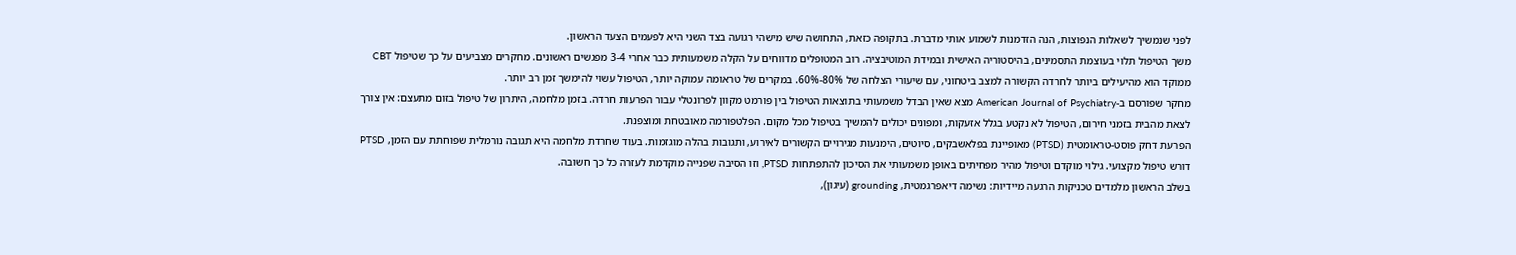לפני שנמשיך לשאלות הנפוצות, הנה הזדמנות לשמוע אותי מדברת. בתקופה כזאת, התחושה שיש מישהי רגועה בצד השני היא לפעמים הצעד הראשון.
משך הטיפול תלוי בעוצמת התסמינים, בהיסטוריה האישית ובמידת המוטיבציה. רוב המטופלים מדווחים על הקלה משמעותית כבר אחרי 3-4 מפגשים ראשונים. מחקרים מצביעים על כך שטיפול CBT ממוקד הוא מהיעילים ביותר לחרדה הקשורה למצב ביטחוני, עם שיעורי הצלחה של 80%-60%. במקרים של טראומה עמוקה יותר, הטיפול עשוי להימשך זמן רב יותר.
מחקר שפורסם ב-American Journal of Psychiatry מצא שאין הבדל משמעותי בתוצאות הטיפול בין פורמט מקוון לפרונטלי עבור הפרעות חרדה. בזמן מלחמה, היתרון של טיפול בזום מתעצם: אין צורך לצאת מהבית בזמני חירום, הטיפול לא נקטע בגלל אזעקות, ומפונים יכולים להמשיך בטיפול מכל מקום. הפלטפורמה מאובטחת ומוצפנת.
הפרעת דחק פוסט-טראומטית (PTSD) מאופיינת בפלאשבקים, סיוטים, הימנעות מגירויים הקשורים לאירוע, ותגובות בהלה מוגזמות. בעוד שחרדת מלחמה היא תגובה נורמלית שפוחתת עם הזמן, PTSD דורש טיפול מקצועי. גילוי מוקדם וטיפול מהיר מפחיתים באופן משמעותי את הסיכון להתפתחות PTSD, וזו הסיבה שפנייה מוקדמת לעזרה כל כך חשובה.
בשלב הראשון מלמדים טכניקות הרגעה מיידיות: נשימה דיאפרגמטית, grounding (עיגון),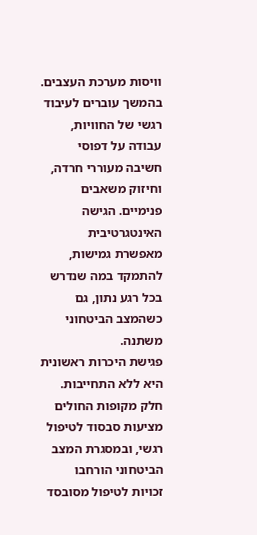וויסות מערכת העצבים. בהמשך עוברים לעיבוד רגשי של החוויות, עבודה על דפוסי חשיבה מעוררי חרדה, וחיזוק משאבים פנימיים. הגישה האינטגרטיבית מאפשרת גמישות, להתמקד במה שנדרש בכל רגע נתון, גם כשהמצב הביטחוני משתנה.
פגישת היכרות ראשונית היא ללא התחייבות. חלק מקופות החולים מציעות סבסוד לטיפול רגשי, ובמסגרת המצב הביטחוני הורחבו זכויות לטיפול מסובסד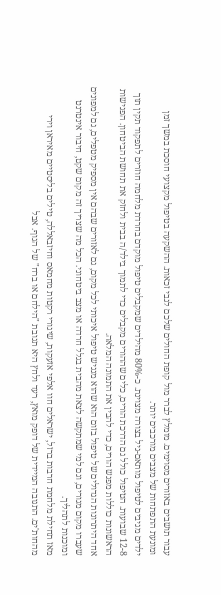עבור תושבים באזורים מסוימים. מומלץ לברר מול קופת החולים שלכם לגבי זכאות. ההשקעה בטיפול מקצועי חוסכת במשך זמן ומונעת התפתחות של מצבים מורכבים יותר.
ילדים מגיבים לטיפול מותאם-גיל בצורה מצוינת. כ-80% מהילדים שמקבלים טיפול מוקדם בחרדת מלחמה חוזרים לתפקוד תקין תוך 12-8 שבועות. הטיפול כולל גם הדרכת הורים, כלים שההורים מקבלים כדי לתמוך בילד/ה בבית ולחזק את תחושת הביטחון. הפגישות הראשונות כוללות מפגש הורים, כדי להבין את התמונה המלאה.
אחד היתרונות הגדולים של טיפול בזום הוא שהוא מנגיש טיפול איכותי לכל מקום, גם לאזורים שבהם אין מספיק מטפלים, גם למפונים שעברו מקום מגורים, וגם למי שמתקשה לצאת מהבית בגלל חרדה או מצב ביטחוני. הכל מה שצריך זה מקום שקט, חיבור אינטרנט ומוכנות לתהליך.
מאז תחילת מלחמת חרבות ברזל, ישראלים חוו אלפי אזעקות, שיגורי רקטות מחמאס וחיזבאללה, טילים בליסטיים מאיראן וירי מהחות'ים. התגובה המיידית של דופק מואץ, רעד ולחץ היא תגובת "הילחם או ברח" של הגוף. אבל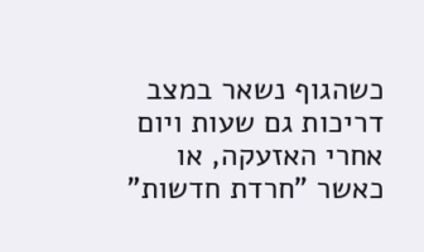כשהגוף נשאר במצב דריכות גם שעות ויום אחרי האזעקה, או כאשר "חרדת חדשות"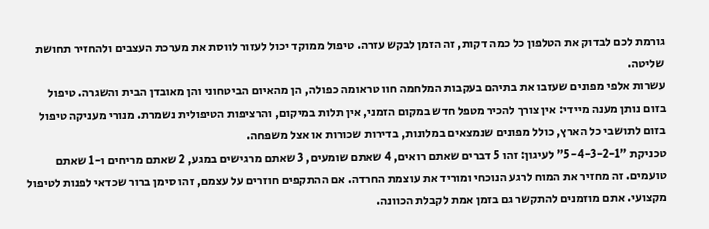גורמת לכם לבדוק את הטלפון כל כמה דקות, זה הזמן לבקש עזרה. טיפול ממוקד יכול לעזור לווסת את מערכת העצבים ולהחזיר תחושת שליטה.
עשרות אלפי מפונים שעזבו את בתיהם בעקבות המלחמה חוו טראומה כפולה, הן מהאיום הביטחוני והן מאובדן הבית והשגרה. טיפול בזום נותן מענה מיידי: אין צורך להכיר מטפל חדש במקום הזמני, אין תלות במיקום, והרציפות הטיפולית נשמרת. מנורי מעניקה טיפול בזום לתושבי כל הארץ, כולל מפונים שנמצאים במלונות, בדירות שכורות או אצל משפחה.
טכניקת "5-4-3-2-1" לעיגון: זהו 5 דברים שאתם רואים, 4 שאתם שומעים, 3 שאתם מרגישים במגע, 2 שאתם מריחים ו-1 שאתם טועמים. זה מחזיר את המוח לרגע הנוכחי ומוריד את עוצמת החרדה. אם ההתקפים חוזרים על עצמם, זהו סימן ברור שכדאי לפנות לטיפול מקצועי. אתם מוזמנים להתקשר גם בזמן אמת לקבלת הכוונה.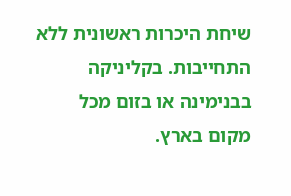שיחת היכרות ראשונית ללא התחייבות. בקליניקה בבנימינה או בזום מכל מקום בארץ.